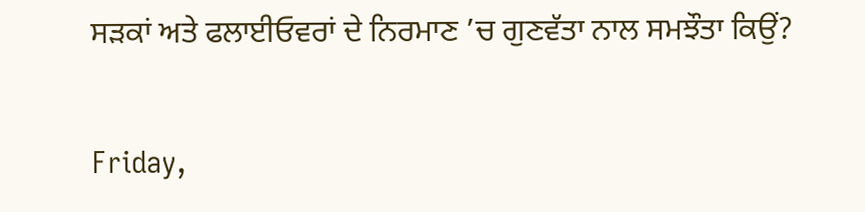ਸੜਕਾਂ ਅਤੇ ਫਲਾਈਓਵਰਾਂ ਦੇ ਨਿਰਮਾਣ ’ਚ ਗੁਣਵੱਤਾ ਨਾਲ ਸਮਝੌਤਾ ਕਿਉਂ?

Friday,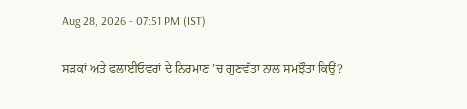Aug 28, 2026 - 07:51 PM (IST)

ਸੜਕਾਂ ਅਤੇ ਫਲਾਈਓਵਰਾਂ ਦੇ ਨਿਰਮਾਣ ’ਚ ਗੁਣਵੱਤਾ ਨਾਲ ਸਮਝੌਤਾ ਕਿਉਂ?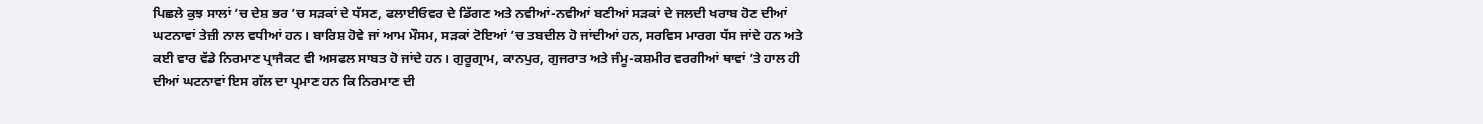ਪਿਛਲੇ ਕੁਝ ਸਾਲਾਂ ’ਚ ਦੇਸ਼ ਭਰ ’ਚ ਸੜਕਾਂ ਦੇ ਧੱਸਣ, ਫਲਾਈਓਵਰ ਦੇ ਡਿੱਗਣ ਅਤੇ ਨਵੀਆਂ-ਨਵੀਆਂ ਬਣੀਆਂ ਸੜਕਾਂ ਦੇ ਜਲਦੀ ਖਰਾਬ ਹੋਣ ਦੀਆਂ ਘਟਨਾਵਾਂ ਤੇਜ਼ੀ ਨਾਲ ਵਧੀਆਂ ਹਨ। ਬਾਰਿਸ਼ ਹੋਵੇ ਜਾਂ ਆਮ ਮੌਸਮ, ਸੜਕਾਂ ਟੋਇਆਂ ’ਚ ਤਬਦੀਲ ਹੋ ਜਾਂਦੀਆਂ ਹਨ, ਸਰਵਿਸ ਮਾਰਗ ਧੱਸ ਜਾਂਦੇ ਹਨ ਅਤੇ ਕਈ ਵਾਰ ਵੱਡੇ ਨਿਰਮਾਣ ਪ੍ਰਾਜੈਕਟ ਵੀ ਅਸਫਲ ਸਾਬਤ ਹੋ ਜਾਂਦੇ ਹਨ। ਗੁਰੂਗ੍ਰਾਮ, ਕਾਨਪੁਰ, ਗੁਜਰਾਤ ਅਤੇ ਜੰਮੂ-ਕਸ਼ਮੀਰ ਵਰਗੀਆਂ ਥਾਵਾਂ ’ਤੇ ਹਾਲ ਹੀ ਦੀਆਂ ਘਟਨਾਵਾਂ ਇਸ ਗੱਲ ਦਾ ਪ੍ਰਮਾਣ ਹਨ ਕਿ ਨਿਰਮਾਣ ਦੀ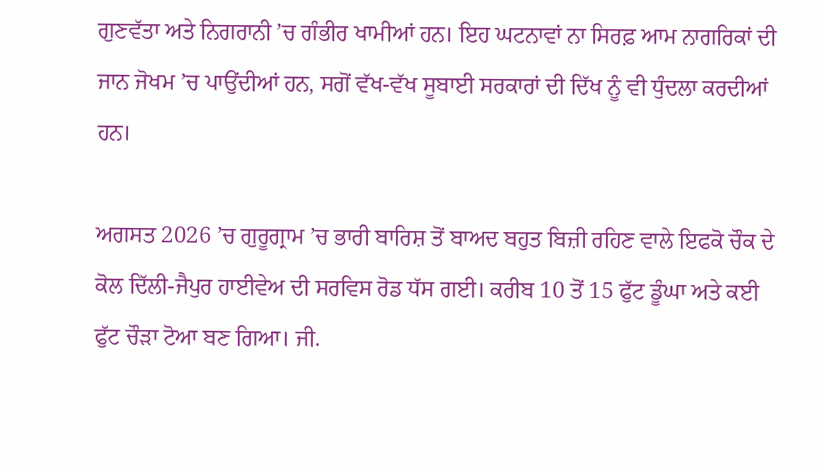ਗੁਣਵੱਤਾ ਅਤੇ ਨਿਗਰਾਨੀ ’ਚ ਗੰਭੀਰ ਖਾਮੀਆਂ ਹਨ। ਇਹ ਘਟਨਾਵਾਂ ਨਾ ਸਿਰਫ਼ ਆਮ ਨਾਗਰਿਕਾਂ ਦੀ ਜਾਨ ਜੋਖਮ ’ਚ ਪਾਉਂਦੀਆਂ ਹਨ, ਸਗੋਂ ਵੱਖ-ਵੱਖ ਸੂਬਾਈ ਸਰਕਾਰਾਂ ਦੀ ਦਿੱਖ ਨੂੰ ਵੀ ਧੁੰਦਲਾ ਕਰਦੀਆਂ ਹਨ।

ਅਗਸਤ 2026 ’ਚ ਗੁਰੂਗ੍ਰਾਮ ’ਚ ਭਾਰੀ ਬਾਰਿਸ਼ ਤੋਂ ਬਾਅਦ ਬਹੁਤ ਬਿਜ਼ੀ ਰਹਿਣ ਵਾਲੇ ਇਫਕੋ ਚੌਕ ਦੇ ਕੋਲ ਦਿੱਲੀ-ਜੈਪੁਰ ਹਾਈਵੇਅ ਦੀ ਸਰਵਿਸ ਰੋਡ ਧੱਸ ਗਈ। ਕਰੀਬ 10 ਤੋਂ 15 ਫੁੱਟ ਡੂੰਘਾ ਅਤੇ ਕਈ ਫੁੱਟ ਚੌੜਾ ਟੋਆ ਬਣ ਗਿਆ। ਜੀ.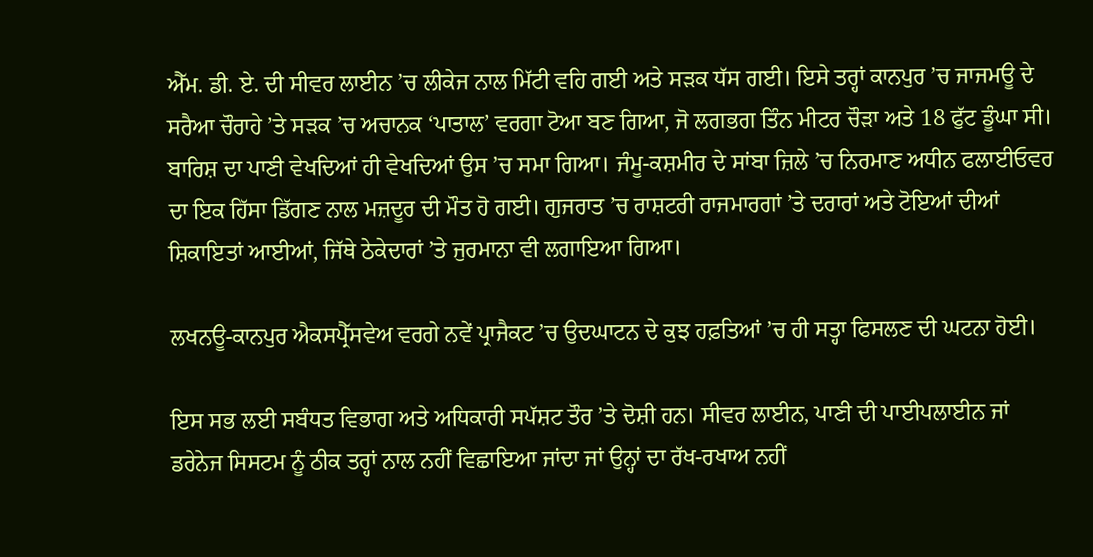ਐੱਮ. ਡੀ. ਏ. ਦੀ ਸੀਵਰ ਲਾਈਨ ’ਚ ਲੀਕੇਜ ਨਾਲ ਮਿੱਟੀ ਵਹਿ ਗਈ ਅਤੇ ਸੜਕ ਧੱਸ ਗਈ। ਇਸੇ ਤਰ੍ਹਾਂ ਕਾਨਪੁਰ ’ਚ ਜਾਜਮਊ ਦੇ ਸਰੈਆ ਚੌਰਾਹੇ ’ਤੇ ਸੜਕ ’ਚ ਅਚਾਨਕ ‘ਪਾਤਾਲ’ ਵਰਗਾ ਟੋਆ ਬਣ ਗਿਆ, ਜੋ ਲਗਭਗ ਤਿੰਨ ਮੀਟਰ ਚੌੜਾ ਅਤੇ 18 ਫੁੱਟ ਡੂੰਘਾ ਸੀ। ਬਾਰਿਸ਼ ਦਾ ਪਾਣੀ ਵੇਖਦਿਆਂ ਹੀ ਵੇਖਦਿਆਂ ਉਸ ’ਚ ਸਮਾ ਗਿਆ। ਜੰਮੂ-ਕਸ਼ਮੀਰ ਦੇ ਸਾਂਬਾ ਜ਼ਿਲੇ ’ਚ ਨਿਰਮਾਣ ਅਧੀਨ ਫਲਾਈਓਵਰ ਦਾ ਇਕ ਹਿੱਸਾ ਡਿੱਗਣ ਨਾਲ ਮਜ਼ਦੂਰ ਦੀ ਮੌਤ ਹੋ ਗਈ। ਗੁਜਰਾਤ ’ਚ ਰਾਸ਼ਟਰੀ ਰਾਜਮਾਰਗਾਂ ’ਤੇ ਦਰਾਰਾਂ ਅਤੇ ਟੋਇਆਂ ਦੀਆਂ ਸ਼ਿਕਾਇਤਾਂ ਆਈਆਂ, ਜਿੱਥੇ ਠੇਕੇਦਾਰਾਂ ’ਤੇ ਜੁਰਮਾਨਾ ਵੀ ਲਗਾਇਆ ਗਿਆ।

ਲਖਨਊ-ਕਾਨਪੁਰ ਐਕਸਪ੍ਰੈੱਸਵੇਅ ਵਰਗੇ ਨਵੇਂ ਪ੍ਰਾਜੈਕਟ ’ਚ ਉਦਘਾਟਨ ਦੇ ਕੁਝ ਹਫ਼ਤਿਆਂ ’ਚ ਹੀ ਸਤ੍ਹਾ ਫਿਸਲਣ ਦੀ ਘਟਨਾ ਹੋਈ।

ਇਸ ਸਭ ਲਈ ਸਬੰਧਤ ਵਿਭਾਗ ਅਤੇ ਅਧਿਕਾਰੀ ਸਪੱਸ਼ਟ ਤੌਰ ’ਤੇ ਦੋਸ਼ੀ ਹਨ। ਸੀਵਰ ਲਾਈਨ, ਪਾਣੀ ਦੀ ਪਾਈਪਲਾਈਨ ਜਾਂ ਡਰੇਨੇਜ ਸਿਸਟਮ ਨੂੰ ਠੀਕ ਤਰ੍ਹਾਂ ਨਾਲ ਨਹੀਂ ਵਿਛਾਇਆ ਜਾਂਦਾ ਜਾਂ ਉਨ੍ਹਾਂ ਦਾ ਰੱਖ-ਰਖਾਅ ਨਹੀਂ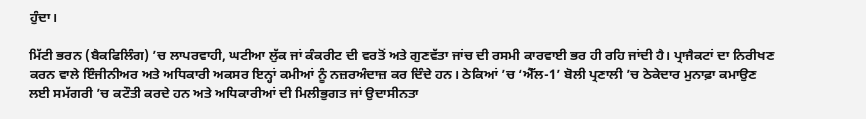ਹੁੰਦਾ।

ਮਿੱਟੀ ਭਰਨ (ਬੈਕਫਿਲਿੰਗ) ’ਚ ਲਾਪਰਵਾਹੀ, ਘਟੀਆ ਲੁੱਕ ਜਾਂ ਕੰਕਰੀਟ ਦੀ ਵਰਤੋਂ ਅਤੇ ਗੁਣਵੱਤਾ ਜਾਂਚ ਦੀ ਰਸਮੀ ਕਾਰਵਾਈ ਭਰ ਹੀ ਰਹਿ ਜਾਂਦੀ ਹੈ। ਪ੍ਰਾਜੈਕਟਾਂ ਦਾ ਨਿਰੀਖਣ ਕਰਨ ਵਾਲੇ ਇੰਜੀਨੀਅਰ ਅਤੇ ਅਧਿਕਾਰੀ ਅਕਸਰ ਇਨ੍ਹਾਂ ਕਮੀਆਂ ਨੂੰ ਨਜ਼ਰਅੰਦਾਜ਼ ਕਰ ਦਿੰਦੇ ਹਨ। ਠੇਕਿਆਂ ’ਚ ‘ਐੱਲ-1’ ਬੋਲੀ ਪ੍ਰਣਾਲੀ ’ਚ ਠੇਕੇਦਾਰ ਮੁਨਾਫ਼ਾ ਕਮਾਉਣ ਲਈ ਸਮੱਗਰੀ ’ਚ ਕਟੌਤੀ ਕਰਦੇ ਹਨ ਅਤੇ ਅਧਿਕਾਰੀਆਂ ਦੀ ਮਿਲੀਭੁਗਤ ਜਾਂ ਉਦਾਸੀਨਤਾ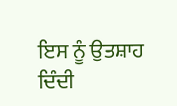ਇਸ ਨੂੰ ਉਤਸ਼ਾਹ ਦਿੰਦੀ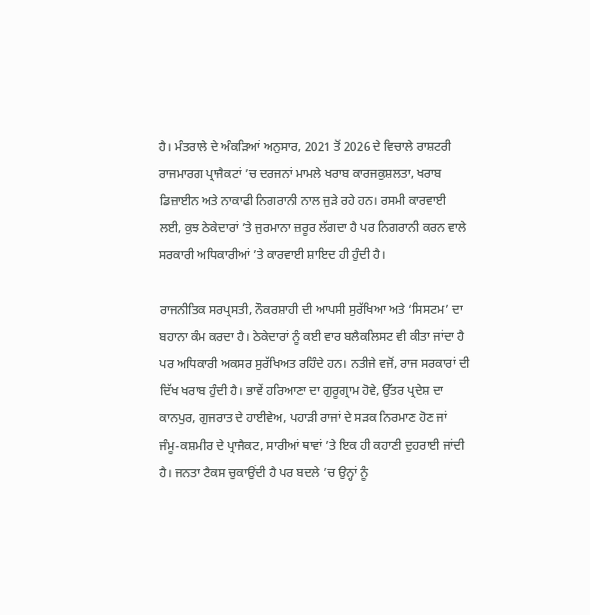ਹੈ। ਮੰਤਰਾਲੇ ਦੇ ਅੰਕੜਿਆਂ ਅਨੁਸਾਰ, 2021 ਤੋਂ 2026 ਦੇ ਵਿਚਾਲੇ ਰਾਸ਼ਟਰੀ ਰਾਜਮਾਰਗ ਪ੍ਰਾਜੈਕਟਾਂ ’ਚ ਦਰਜਨਾਂ ਮਾਮਲੇ ਖਰਾਬ ਕਾਰਜਕੁਸ਼ਲਤਾ, ਖਰਾਬ ਡਿਜ਼ਾਈਨ ਅਤੇ ਨਾਕਾਫੀ ਨਿਗਰਾਨੀ ਨਾਲ ਜੁੜੇ ਰਹੇ ਹਨ। ਰਸਮੀ ਕਾਰਵਾਈ ਲਈ, ਕੁਝ ਠੇਕੇਦਾਰਾਂ ’ਤੇ ਜੁਰਮਾਨਾ ਜ਼ਰੂਰ ਲੱਗਦਾ ਹੈ ਪਰ ਨਿਗਰਾਨੀ ਕਰਨ ਵਾਲੇ ਸਰਕਾਰੀ ਅਧਿਕਾਰੀਆਂ ’ਤੇ ਕਾਰਵਾਈ ਸ਼ਾਇਦ ਹੀ ਹੁੰਦੀ ਹੈ।

ਰਾਜਨੀਤਿਕ ਸਰਪ੍ਰਸਤੀ, ਨੌਕਰਸ਼ਾਹੀ ਦੀ ਆਪਸੀ ਸੁਰੱਖਿਆ ਅਤੇ ‘ਸਿਸਟਮ’ ਦਾ ਬਹਾਨਾ ਕੰਮ ਕਰਦਾ ਹੈ। ਠੇਕੇਦਾਰਾਂ ਨੂੰ ਕਈ ਵਾਰ ਬਲੈਕਲਿਸਟ ਵੀ ਕੀਤਾ ਜਾਂਦਾ ਹੈ ਪਰ ਅਧਿਕਾਰੀ ਅਕਸਰ ਸੁਰੱਖਿਅਤ ਰਹਿੰਦੇ ਹਨ। ਨਤੀਜੇ ਵਜੋਂ, ਰਾਜ ਸਰਕਾਰਾਂ ਦੀ ਦਿੱਖ ਖਰਾਬ ਹੁੰਦੀ ਹੈ। ਭਾਵੇਂ ਹਰਿਆਣਾ ਦਾ ਗੁਰੂਗ੍ਰਾਮ ਹੋਵੇ, ਉੱਤਰ ਪ੍ਰਦੇਸ਼ ਦਾ ਕਾਨਪੁਰ, ਗੁਜਰਾਤ ਦੇ ਹਾਈਵੇਅ, ਪਹਾੜੀ ਰਾਜਾਂ ਦੇ ਸੜਕ ਨਿਰਮਾਣ ਹੋਣ ਜਾਂ ਜੰਮੂ-ਕਸ਼ਮੀਰ ਦੇ ਪ੍ਰਾਜੈਕਟ, ਸਾਰੀਆਂ ਥਾਵਾਂ ’ਤੇ ਇਕ ਹੀ ਕਹਾਣੀ ਦੁਹਰਾਈ ਜਾਂਦੀ ਹੈ। ਜਨਤਾ ਟੈਕਸ ਚੁਕਾਉਂਦੀ ਹੈ ਪਰ ਬਦਲੇ ’ਚ ਉਨ੍ਹਾਂ ਨੂੰ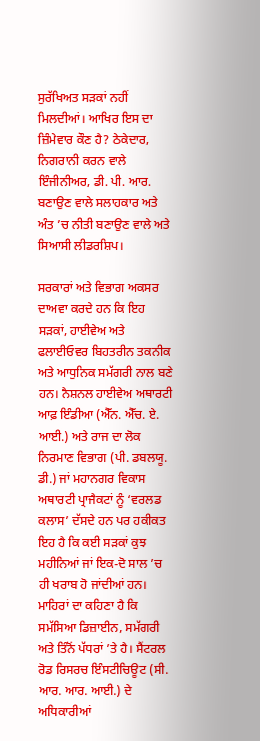ਸੁਰੱਖਿਅਤ ਸੜਕਾਂ ਨਹੀਂ ਮਿਲਦੀਆਂ। ਆਖਿਰ ਇਸ ਦਾ ਜ਼ਿੰਮੇਵਾਰ ਕੌਣ ਹੈ? ਠੇਕੇਦਾਰ, ਨਿਗਰਾਨੀ ਕਰਨ ਵਾਲੇ ਇੰਜੀਨੀਅਰ, ਡੀ. ਪੀ. ਆਰ. ਬਣਾਉਣ ਵਾਲੇ ਸਲਾਹਕਾਰ ਅਤੇ ਅੰਤ ’ਚ ਨੀਤੀ ਬਣਾਉਣ ਵਾਲੇ ਅਤੇ ਸਿਆਸੀ ਲੀਡਰਸ਼ਿਪ।

ਸਰਕਾਰਾਂ ਅਤੇ ਵਿਭਾਗ ਅਕਸਰ ਦਾਅਵਾ ਕਰਦੇ ਹਨ ਕਿ ਇਹ ਸੜਕਾਂ, ਹਾਈਵੇਅ ਅਤੇ ਫਲਾਈਓਵਰ ਬਿਹਤਰੀਨ ਤਕਨੀਕ ਅਤੇ ਆਧੁਨਿਕ ਸਮੱਗਰੀ ਨਾਲ ਬਣੇ ਹਨ। ਨੈਸ਼ਨਲ ਹਾਈਵੇਅ ਅਥਾਰਟੀ ਆਫ਼ ਇੰਡੀਆ (ਐੱਨ. ਐੱਚ. ਏ. ਆਈ.) ਅਤੇ ਰਾਜ ਦਾ ਲੋਕ ਨਿਰਮਾਣ ਵਿਭਾਗ (ਪੀ. ਡਬਲਯੂ. ਡੀ.) ਜਾਂ ਮਹਾਨਗਰ ਵਿਕਾਸ ਅਥਾਰਟੀ ਪ੍ਰਾਜੈਕਟਾਂ ਨੂੰ ‘ਵਰਲਡ ਕਲਾਸ’ ਦੱਸਦੇ ਹਨ ਪਰ ਹਕੀਕਤ ਇਹ ਹੈ ਕਿ ਕਈ ਸੜਕਾਂ ਕੁਝ ਮਹੀਨਿਆਂ ਜਾਂ ਇਕ-ਦੋ ਸਾਲ ’ਚ ਹੀ ਖਰਾਬ ਹੋ ਜਾਂਦੀਆਂ ਹਨ। ਮਾਹਿਰਾਂ ਦਾ ਕਹਿਣਾ ਹੈ ਕਿ ਸਮੱਸਿਆ ਡਿਜ਼ਾਈਨ, ਸਮੱਗਰੀ ਅਤੇ ਤਿੰਨੋਂ ਪੱਧਰਾਂ ’ਤੇ ਹੈ। ਸੈਂਟਰਲ ਰੋਡ ਰਿਸਰਚ ਇੰਸਟੀਚਿਊਟ (ਸੀ. ਆਰ. ਆਰ. ਆਈ.) ਦੇ ਅਧਿਕਾਰੀਆਂ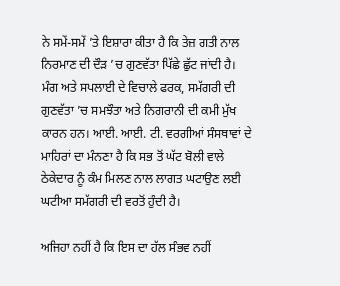ਨੇ ਸਮੇਂ-ਸਮੇਂ ’ਤੇ ਇਸ਼ਾਰਾ ਕੀਤਾ ਹੈ ਕਿ ਤੇਜ਼ ਗਤੀ ਨਾਲ ਨਿਰਮਾਣ ਦੀ ਦੌੜ ’ਚ ਗੁਣਵੱਤਾ ਪਿੱਛੇ ਛੁੱਟ ਜਾਂਦੀ ਹੈ। ਮੰਗ ਅਤੇ ਸਪਲਾਈ ਦੇ ਵਿਚਾਲੇ ਫਰਕ, ਸਮੱਗਰੀ ਦੀ ਗੁਣਵੱਤਾ ’ਚ ਸਮਝੌਤਾ ਅਤੇ ਨਿਗਰਾਨੀ ਦੀ ਕਮੀ ਮੁੱਖ ਕਾਰਨ ਹਨ। ਆਈ. ਆਈ. ਟੀ. ਵਰਗੀਆਂ ਸੰਸਥਾਵਾਂ ਦੇ ਮਾਹਿਰਾਂ ਦਾ ਮੰਨਣਾ ਹੈ ਕਿ ਸਭ ਤੋਂ ਘੱਟ ਬੋਲੀ ਵਾਲੇ ਠੇਕੇਦਾਰ ਨੂੰ ਕੰਮ ਮਿਲਣ ਨਾਲ ਲਾਗਤ ਘਟਾਉਣ ਲਈ ਘਟੀਆ ਸਮੱਗਰੀ ਦੀ ਵਰਤੋਂ ਹੁੰਦੀ ਹੈ।

ਅਜਿਹਾ ਨਹੀਂ ਹੈ ਕਿ ਇਸ ਦਾ ਹੱਲ ਸੰਭਵ ਨਹੀਂ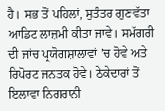ਹੈ। ਸਭ ਤੋਂ ਪਹਿਲਾਂ, ਸੁਤੰਤਰ ਗੁਣਵੱਤਾ ਆਡਿਟ ਲਾਜ਼ਮੀ ਕੀਤਾ ਜਾਵੇ। ਸਮੱਗਰੀ ਦੀ ਜਾਂਚ ਪ੍ਰਯੋਗਸ਼ਾਲਾਵਾਂ ’ਚ ਹੋਵੇ ਅਤੇ ਰਿਪੋਰਟ ਜਨਤਕ ਹੋਵੇ। ਠੇਕੇਦਾਰਾਂ ਤੋਂ ਇਲਾਵਾ ਨਿਗਰਾਨੀ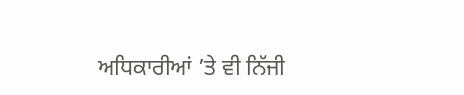ਅਧਿਕਾਰੀਆਂ ’ਤੇ ਵੀ ਨਿੱਜੀ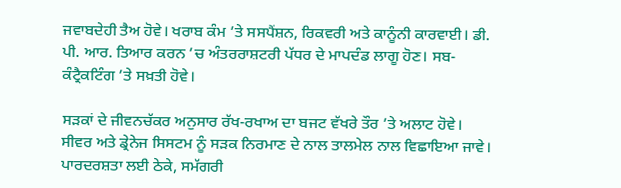ਜਵਾਬਦੇਹੀ ਤੈਅ ਹੋਵੇ। ਖਰਾਬ ਕੰਮ ’ਤੇ ਸਸਪੈਂਸ਼ਨ, ਰਿਕਵਰੀ ਅਤੇ ਕਾਨੂੰਨੀ ਕਾਰਵਾਈ। ਡੀ. ਪੀ. ਆਰ. ਤਿਆਰ ਕਰਨ ’ਚ ਅੰਤਰਰਾਸ਼ਟਰੀ ਪੱਧਰ ਦੇ ਮਾਪਦੰਡ ਲਾਗੂ ਹੋਣ। ਸਬ-ਕੰਟ੍ਰੈਕਟਿੰਗ ’ਤੇ ਸਖ਼ਤੀ ਹੋਵੇ।

ਸੜਕਾਂ ਦੇ ਜੀਵਨਚੱਕਰ ਅਨੁਸਾਰ ਰੱਖ-ਰਖਾਅ ਦਾ ਬਜਟ ਵੱਖਰੇ ਤੌਰ ’ਤੇ ਅਲਾਟ ਹੋਵੇ। ਸੀਵਰ ਅਤੇ ਡ੍ਰੇਨੇਜ ਸਿਸਟਮ ਨੂੰ ਸੜਕ ਨਿਰਮਾਣ ਦੇ ਨਾਲ ਤਾਲਮੇਲ ਨਾਲ ਵਿਛਾਇਆ ਜਾਵੇ। ਪਾਰਦਰਸ਼ਤਾ ਲਈ ਠੇਕੇ, ਸਮੱਗਰੀ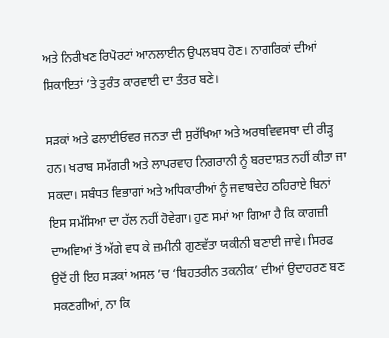ਅਤੇ ਨਿਰੀਖਣ ਰਿਪੋਰਟਾਂ ਆਨਲਾਈਨ ਉਪਲਬਧ ਹੋਣ। ਨਾਗਰਿਕਾਂ ਦੀਆਂ ਸ਼ਿਕਾਇਤਾਂ ’ਤੇ ਤੁਰੰਤ ਕਾਰਵਾਈ ਦਾ ਤੰਤਰ ਬਣੇ।

ਸੜਕਾਂ ਅਤੇ ਫਲਾਈਓਵਰ ਜਨਤਾ ਦੀ ਸੁਰੱਖਿਆ ਅਤੇ ਅਰਥਵਿਵਸਥਾ ਦੀ ਰੀੜ੍ਹ ਹਨ। ਖਰਾਬ ਸਮੱਗਰੀ ਅਤੇ ਲਾਪਰਵਾਹ ਨਿਗਰਾਨੀ ਨੂੰ ਬਰਦਾਸ਼ਤ ਨਹੀਂ ਕੀਤਾ ਜਾ ਸਕਦਾ। ਸਬੰਧਤ ਵਿਭਾਗਾਂ ਅਤੇ ਅਧਿਕਾਰੀਆਂ ਨੂੰ ਜਵਾਬਦੇਹ ਠਹਿਰਾਏ ਬਿਨਾਂ ਇਸ ਸਮੱਸਿਆ ਦਾ ਹੱਲ ਨਹੀਂ ਹੋਵੇਗਾ। ਹੁਣ ਸਮਾਂ ਆ ਗਿਆ ਹੈ ਕਿ ਕਾਗਜ਼ੀ ਦਾਅਵਿਆਂ ਤੋਂ ਅੱਗੇ ਵਧ ਕੇ ਜ਼ਮੀਨੀ ਗੁਣਵੱਤਾ ਯਕੀਨੀ ਬਣਾਈ ਜਾਵੇ। ਸਿਰਫ ਉਦੋਂ ਹੀ ਇਹ ਸੜਕਾਂ ਅਸਲ ’ਚ ‘ਬਿਹਤਰੀਨ ਤਕਨੀਕ’ ਦੀਆਂ ਉਦਾਹਰਣ ਬਣ ਸਕਣਗੀਆਂ, ਨਾ ਕਿ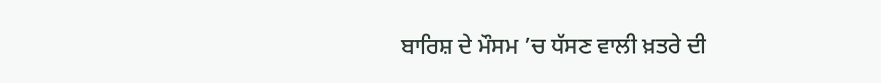ਬਾਰਿਸ਼ ਦੇ ਮੌਸਮ ’ਚ ਧੱਸਣ ਵਾਲੀ ਖ਼ਤਰੇ ਦੀ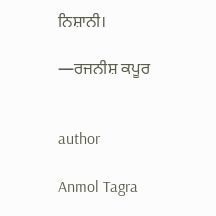ਨਿਸ਼ਾਨੀ।

—ਰਜਨੀਸ਼ ਕਪੂਰ


author

Anmol Tagra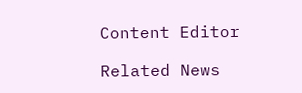Content Editor

Related News